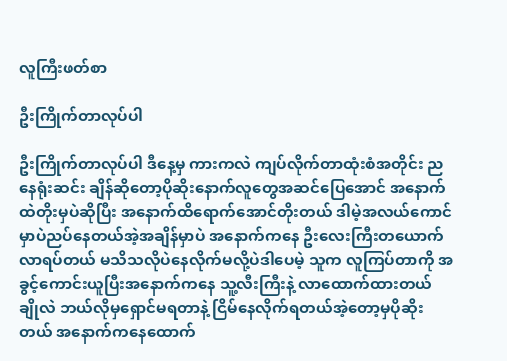လူကြီးဖတ်စာ

ဦးကြိုက်တာလုပ်ပါ

ဦးကြိုက်တာလုပ်ပါ ဒီနေ့မှ ကားကလဲ ကျပ်လိုက်တာထုံးစံအတိုင်း ညနေရုံးဆင်း ချိန်ဆိုတော့ပိုဆိုးနောက်လူတွေအဆင်ပြေအောင် အနောက်ထဲတိုးမှပဲဆိုပြီး အနောက်ထိရောက်အောင်တိုးတယ် ဒါမဲ့အလယ်ကောင်မှာပဲညပ်နေတယ်အဲ့အချိန်မှာပဲ အနောက်ကနေ ဦးလေးကြီးတယောက်လာရပ်တယ် မသိသလိုပဲနေလိုက်မလို့ပဲဒါပေမဲ့ သူက လူကြပ်တာကို အခွင့်ကောင်းယူပြီးအနောက်ကနေ သူ့လီးကြီးနဲ့ လာထောက်ထားတယ် ချိုလဲ ဘယ်လိုမှရှောင်မရတာနဲ့ ငြိမ်နေလိုက်ရတယ်အဲ့တော့မှပိုဆိုးတယ် အနောက်ကနေထောက်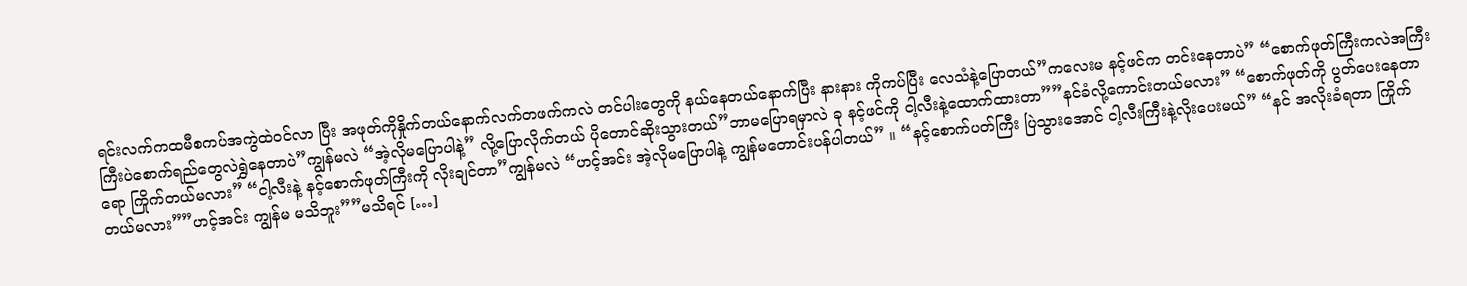ရင်းလက်ကထမီစကပ်အကွဲထဲဝင်လာ ပြီး အဖုတ်ကိုနှိုက်တယ်နောက်လက်တဖက်ကလဲ တင်ပါးတွေကို နယ်နေတယ်နောက်ပြီး နားနား ကိုကပ်ပြီး လေသံနဲ့ပြောတယ်”ကလေးမ နင့်ဖင်က တင်းနေတာပဲ” “စောက်ဖုတ်ကြီးကလဲအကြီးကြီးပဲစောက်ရည်တွေလဲရွှဲနေတာပဲ”ကျွန်မလဲ “အဲ့လိုမပြောပါနဲ့” လို့ပြောလိုက်တယ် ပိုတောင်ဆိုးသွားတယ်”ဘာမပြောရမှာလဲ ခု နင့်ဖင်ကို ငါ့လီးနဲ့ထောက်ထားတာ””နင်ခံလို့ကောင်းတယ်မလား” “စောက်ဖုတ်ကို ပွတ်ပေးနေတာရော ကြိုက်တယ်မလား” “ငါ့လီးနဲ့ နင့်စောက်ဖုတ်ကြီးကို လိုးချင်တာ”ကျွန်မလဲ “ဟင့်အင်း အဲ့လိုမပြောပါနဲ့ ကျွန်မတောင်းပန်ပါတယ်” ။ “နင့်စောက်ပတ်ကြီး ပြဲသွားအောင် ငါ့လီးကြီးနဲ့လိုးပေးမယ်” “နင် အလိုးခံရတာ ကြိုက်တယ်မလား””ဟင့်အင်း ကျွန်မ မသိဘူး””မသိရင် […]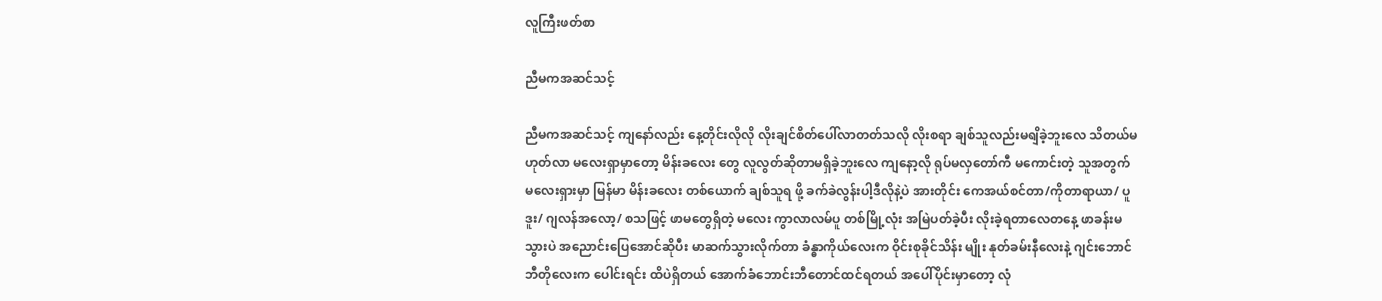လူကြီးဖတ်စာ

ညီမကအဆင်သင့်

ညီမကအဆင်သင့် ကျနော်လည်း နေ့တိုင်းလိုလို လိုးချင်စိတ်ပေါ်လာတတ်သလို လိုးစရာ ချစ်သူလည်းမရျိခဲ့ဘူးလေ သိတယ်မဟုတ်လာ မလေးရှာမှာတော့ မိန်းခလေး တွေ လူလွတ်ဆိုတာမရှိခဲ့ဘူးလေ ကျနော့လို ရုပ်မလှတော်ကီ မကောင်းတဲ့ သူအတွက် မလေးရှားမှာ မြန်မာ မိန်းခလေး တစ်ယောက် ချစ်သူရ ဖို့ ခက်ခဲလွန်းပါ့ဒီလိုနဲ့ပဲ အားတိုင်း ကေအယ်စင်တာ/ကိုတာရာယာ/ ပူဒူး/ ဂျလန်အလော့/ စသဖြင့် ဖာမတွေရှိတဲ့ မလေး ကွာလာလမ်ပူ တစ်မြို့လုံး အမြဲပတ်ခဲ့ပီး လိုးခဲ့ရတာလေတနေ့ ဖာခန်းမသွားပဲ အညောင်းပြေအောင်ဆိုပီး မာဆက်သွားလိုက်တာ ခံန္ဓာကိုယ်လေးက ဝိုင်းစုခိုင်သိန်း မျိုး နုတ်ခမ်းနီလေးနဲ့ ဂျင်းဘောင်ဘီတိုလေးက ပေါင်းရင်း ထိပဲရှိတယ် အောက်ခံဘောင်းဘီတောင်ထင်ရတယ် အပေါ်ပိုင်းမှာတော့ လုံ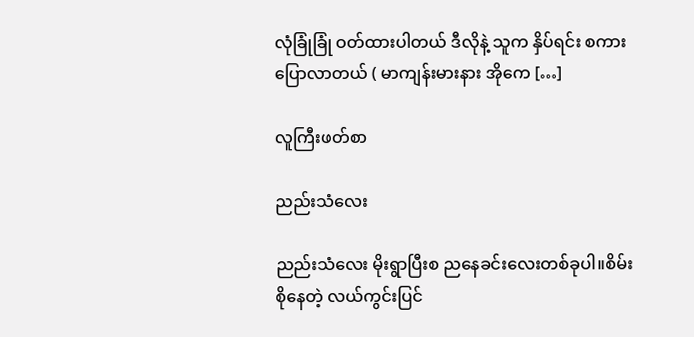လုံခြုံခြုံ ဝတ်ထားပါတယ် ဒီလိုနဲ့ သူက နှိပ်ရင်း စကားပြောလာတယ် ( မာကျန်းမားနား အိုကေ […]

လူကြီးဖတ်စာ

ညည်းသံလေး

ညည်းသံလေး မိုးရွာပြီးစ ညနေခင်းလေးတစ်ခုပါ။စိမ်းစိုနေတဲ့ လယ်ကွင်းပြင်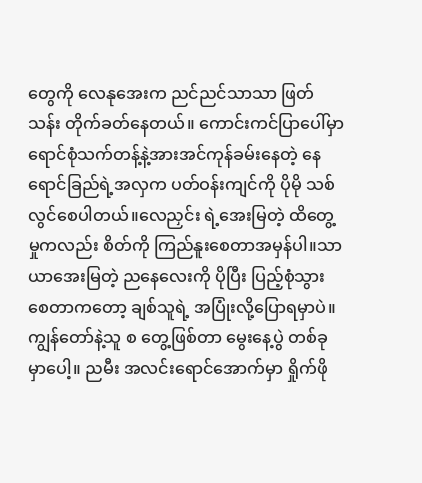တွေကို လေနုအေးက ညင်ညင်သာသာ ဖြတ်သန်း တိုက်ခတ်နေတယ်။ ကောင်းကင်ပြာပေါ်မှာ ရောင်စုံသက်တန့်နဲ့အားအင်ကုန်ခမ်းနေတဲ့ နေရောင်ခြည်ရဲ့အလှက ပတ်ဝန်းကျင်ကို ပိုမို သစ်လွင်စေပါတယ်။လေညှင်း ရဲ့အေးမြတဲ့ ထိတွေ့မှုကလည်း စိတ်ကို ကြည်နူးစေတာအမှန်ပါ။သာယာအေးမြတဲ့ ညနေလေးကို ပိုပြီး ပြည့်စုံသွားစေတာကတော့ ချစ်သူရဲ့ အပြုံးလို့ပြောရမှာပဲ။ကျွန်တော်နဲ့သူ စ တွေ့ဖြစ်တာ မွေးနေ့ပွဲ တစ်ခုမှာပေါ့။ ညမီး အလင်းရောင်အောက်မှာ ရှိုက်ဖို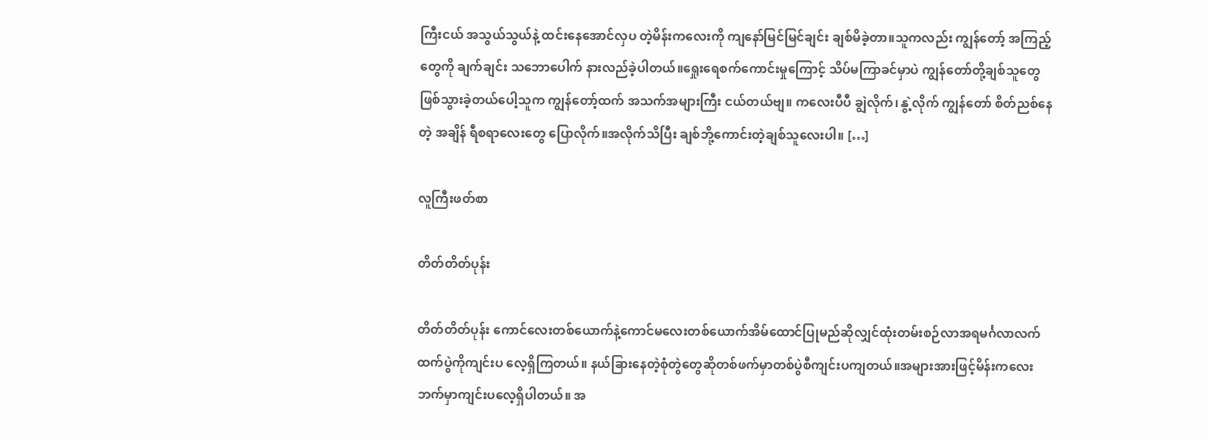ကြီးငယ် အသွယ်သွယ်နဲ့ ထင်းနေအောင်လှပ တဲ့မိန်းကလေးကို ကျနော်မြင်မြင်ချင်း ချစ်မိခဲ့တာ။သူကလည်း ကျွန်တော့် အကြည့်တွေကို ချက်ချင်း သဘောပေါက် နားလည်ခဲ့ပါတယ်။ရှေုးရေစက်ကောင်းမှုကြောင့် သိပ်မကြာခင်မှာပဲ ကျွန်တော်တို့ချစ်သူတွေ ဖြစ်သွားခဲ့တယ်ပေါ့သူက ကျွန်တော့်ထက် အသက်အများကြီး ငယ်တယ်ဗျ။ ကလေးပီပီ ချွဲလိုက်၊ နွဲ့လိုက် ကျွန်တော် စိတ်ညစ်နေတဲ့ အချိန် ရီစရာလေးတွေ ပြောလိုက်။အလိုက်သိပြီး ချစ်ဘို့ကောင်းတဲ့ချစ်သူလေးပါ။ […]

လူကြီးဖတ်စာ

တိတ်တိတ်ပုန်း

တိတ်တိတ်ပုန်း ကောင်လေးတစ်ယောက်နဲ့ကောင်မလေးတစ်ယောက်အိမ်ထောင်ပြုမည်ဆိုလျှင်ထုံးတမ်းစဉ်လာအရမင်္ဂလာလက်ထက်ပွဲကိုကျင်းပ လေ့ရှိကြတယ်။ နယ်ခြားနေတဲ့စုံတွဲတွေဆိုတစ်ဖက်မှာတစ်ပွဲစီကျင်းပကျတယ်။အများအားဖြင့်မိန်းကလေးဘက်မှာကျင်းပလေ့ရှိပါတယ်။ အ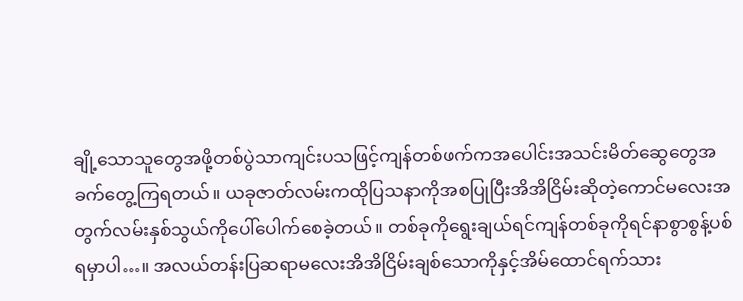ချို့သောသူတွေအဖို့တစ်ပွဲသာကျင်းပသဖြင့်ကျန်တစ်ဖက်ကအပေါင်းအသင်းမိတ်ဆွေတွေအခက်တွေ့ကြရတယ်။ ယခုဇာတ်လမ်းကထိုပြသနာကိုအစပြုပြီးအိအိငြိမ်းဆိုတဲ့ကောင်မလေးအတွက်လမ်းနှစ်သွယ်ကိုပေါ်ပေါက်စေခဲ့တယ်။ တစ်ခုကိုရွေးချယ်ရင်ကျန်တစ်ခုကိုရင်နာစွာစွန့်ပစ်ရမှာပါ…။ အလယ်တန်းပြဆရာမလေးအိအိငြိမ်းချစ်သောကိုနှင့်အိမ်ထောင်ရက်သား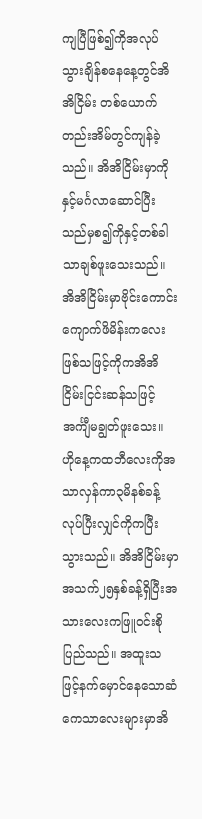ကျပြီဖြစ်၍ကိုအလုပ်သွားချိန်စနေနေ့တွင်အိအိငြိမ်း တစ်ယောက်တည်းအိမ်တွင်ကျန်ခဲ့သည်။ အိအိငြိမ်းမှာကိုနှင့်မင်္ဂလာဆောင်ပြီးသည်မှစ၍ကိုနှင့်တစ်ခါသာချစ်ဖူးသေးသည်။ အိအိငြိမ်းမှာဗိုင်းကောင်းကျောက်ဖိမိန်းကလေးဖြစ်သဖြင့်ကိုကအိအိငြိမ်းငြင်းဆန်သဖြင့်အင်္ကျီမချွတ်ဖူးသေး။ ဟိုနေ့ကထဘီလေးကိုအသာလှန်ကာ၃မိနစ်ခန့်လုပ်ပြီးလျှင်ကိုကပြီးသွားသည်။ အိအိငြိမ်းမှာအသက်၂၅နှစ်ခန့်ရှိပြီးအသားလေးကဖြူဝင်းစိုပြည်သည်။ အထူးသဖြင့်နက်မှောင်နေသောဆံကေသာလေးများမှာအိ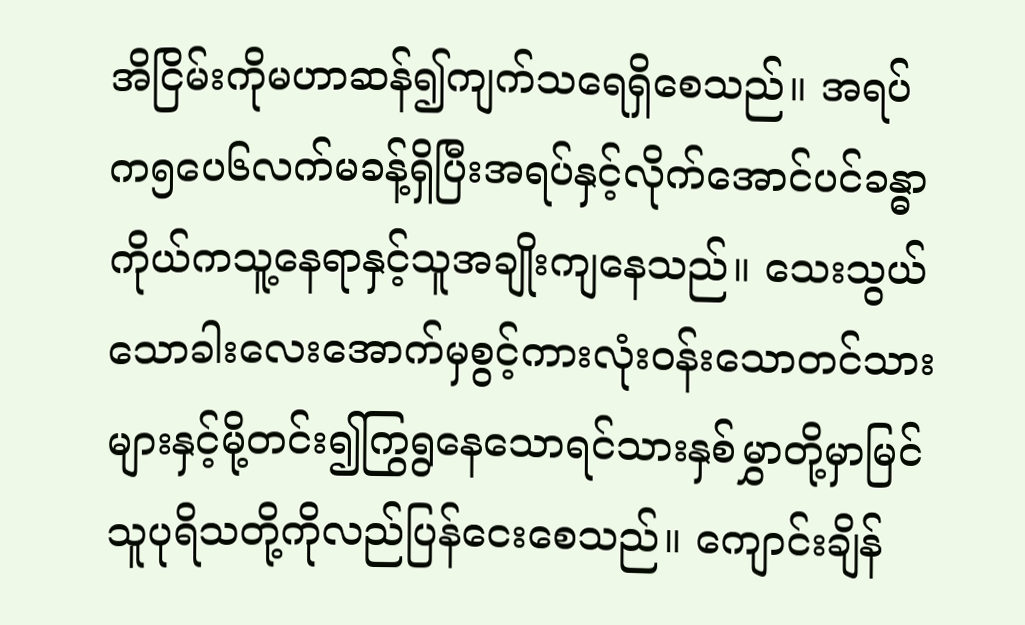အိငြိမ်းကိုမဟာဆန်၍ကျက်သရေရှိစေသည်။ အရပ်က၅ပေ၆လက်မခန့်ရှိပြီးအရပ်နှင့်လိုက်အောင်ပင်ခန္ဓာကိုယ်ကသူ့နေရာနှင့်သူအချိုးကျနေသည်။ သေးသွယ်သောခါးလေးအောက်မှစွင့်ကားလုံးဝန်းသောတင်သားများနှင့်မို့တင်း၍ကြွရွနေသောရင်သားနှစ်မွှာတို့မှာမြင်သူပုရိသတို့ကိုလည်ပြန်ငေးစေသည်။ ကျောင်းချိန်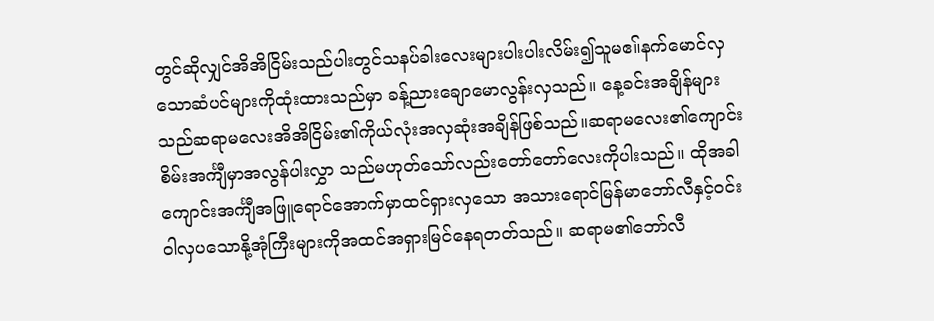တွင်ဆိုလျှင်အိအိငြိမ်းသည်ပါးတွင်သနပ်ခါးလေးများပါးပါးလိမ်း၍သူမဧ။်နက်မောင်လှသောဆံပင်များကိုထုံးထားသည်မှာ ခန့်ညားချောမောလွန်းလှသည်။ နေ့ခင်းအချိန်များသည်ဆရာမလေးအိအိငြိမ်း၏ကိုယ်လုံးအလှဆုံးအချိန်ဖြစ်သည်။ဆရာမလေး၏ကျောင်းစိမ်းအင်္ကျီမှာအလွန်ပါးလွှာ သည်မဟုတ်သော်လည်းတော်တော်လေးကိုပါးသည်။ ထိုအခါကျောင်းအင်္ကျီအဖြူရောင်အောက်မှာထင်ရှားလှသော အသားရောင်မြန်မာဘော်လီနှင့်ဝင်းဝါလှပသောနို့အုံကြီးများကိုအထင်အရှားမြင်နေရတတ်သည်။ ဆရာမ၏ဘော်လီ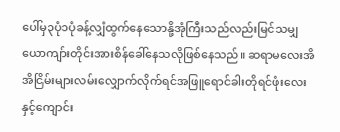ပေါ်မှ၃ပုံ၁ပုံခန့်လျှံထွက်နေသောနို့အုံကြီးသည်လည်းမြင်သမျှယောကျာ်းတိုင်းအားစိန်ခေါ်နေသလိုဖြစ်နေသည်။ ဆရာမလေးအိအိငြိမ်းများလမ်းလျှောက်လိုက်ရင်အဖြူရောင်ခါးတိုရင်ဖုံးလေးနှင့်ကျောင်း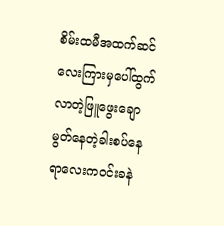စိမ်းထမီအထက်ဆင်လေးကြားမှပေါ်ထွက် လာတဲ့ဖြူဖွေးချောမွတ်နေတဲ့ခါးစပ်နေရာလေးကဝင်းခနဲ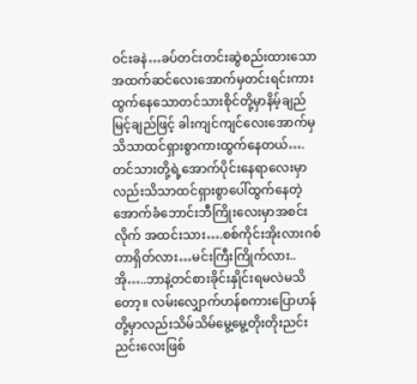ဝင်းခနဲ…ခပ်တင်းတင်းဆွဲစည်းထားသောအထက်ဆင်လေးအောက်မှတင်းရင်းကားထွက်နေသောတင်သားစိုင်တို့မှာနိမ့်ချည်မြင့်ချည်ဖြင့် ခါးကျင်ကျင်လေးအောက်မှသိသာထင်ရှားစွာကားထွက်နေတယ်….တင်သားတို့ရဲ့အောက်ပိုင်းနေရာလေးမှာလည်းသိသာထင်ရှားစွာပေါ်ထွက်နေတဲ့အောက်ခံဘောင်းဘီကြိုးလေးမှာအစင်းလိုက် အထင်းသား….စစ်ကိုင်းအိုးလားဂစ်တာရှိတ်လား…မင်းကြီးကြိုက်လား..အို…..ဘာနဲ့တင်စားခိုင်းနှိုင်းရမလဲမသိတော့။ လမ်းလျှောက်ဟန်စကားပြောဟန်တို့မှာလည်းသိမ်သိမ်မွေ့မွေ့တိုးတိုးညင်းညင်းလေးဖြစ်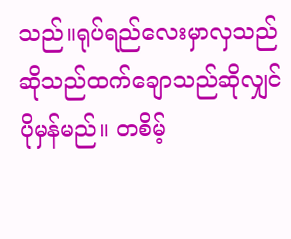သည်။ရုပ်ရည်လေးမှာလှသည်ဆိုသည်ထက်ချောသည်ဆိုလျှင်ပိုမှန်မည်။ တစိမ့်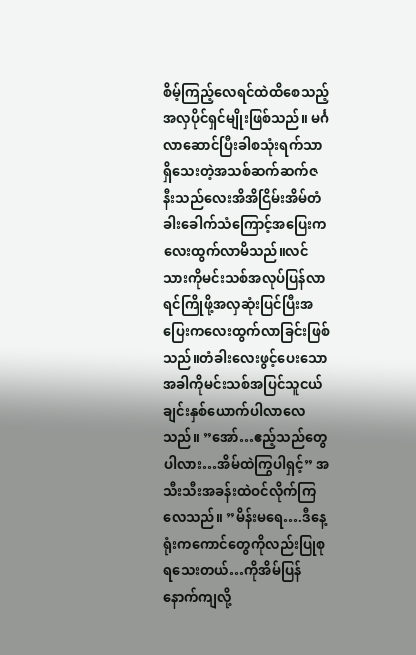စိမ့်ကြည့်လေရင်ထဲထိစေသည့်အလှပိုင်ရှင်မျိုးဖြစ်သည်။ မင်္ဂလာဆောင်ပြီးခါစသုံးရက်သာရှိသေးတဲ့အသစ်ဆက်ဆက်ဇနီးသည်လေးအိအိငြိမ်းအိမ်တံခါးခေါက်သံကြောင့်အပြေးကလေးထွက်လာမိသည်။လင်သားကိုမင်းသစ်အလုပ်ပြန်လာရင်ကြိုဖို့အလှဆုံးပြင်ပြီးအပြေးကလေးထွက်လာခြင်းဖြစ်သည်။တံခါးလေးဖွင့်ပေးသောအခါကိုမင်းသစ်အပြင်သူငယ်ချင်းနှစ်ယောက်ပါလာလေသည်။ ”အော်…ဧည့်သည်တွေပါလား…အိမ်ထဲကြွပါရှင့်” အသီးသီးအခန်းထဲဝင်လိုက်ကြလေသည်။ ”မိန်းမရေ….ဒီနေ့ရုံးကကောင်တွေကိုလည်းပြုစုရသေးတယ်…ကိုအိမ်ပြန်နောက်ကျလို့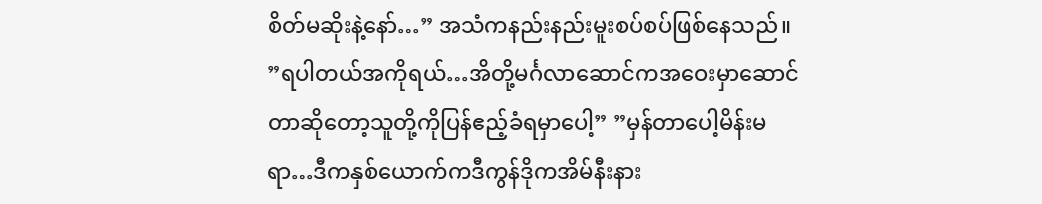စိတ်မဆိုးနဲ့နော်…” အသံကနည်းနည်းမူးစပ်စပ်ဖြစ်နေသည်။ ”ရပါတယ်အကိုရယ်…အိတို့မင်္ဂလာဆောင်ကအဝေးမှာဆောင်တာဆိုတော့သူတို့ကိုပြန်ဧည့်ခံရမှာပေါ့” ”မှန်တာပေါ့မိန်းမရာ…ဒီကနှစ်ယောက်ကဒီကွန်ဒိုကအိမ်နီးနား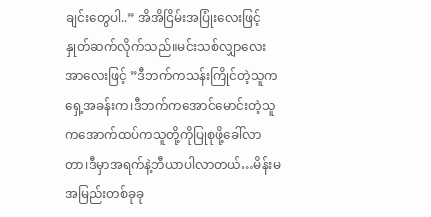ချင်းတွေပါ..” အိအိငြိမ်းအပြုံးလေးဖြင့်နှုတ်ဆက်လိုက်သည်။မင်းသစ်လျှာလေးအာလေးဖြင့် ”ဒီဘက်ကသန်းကြိုင်တဲ့သူကရှေ့အခန်းက၊ဒီဘက်ကအောင်မောင်းတဲ့သူကအောက်ထပ်ကသူတို့ကိုပြုစုဖို့ခေါ်လာတာ၊ဒီမှာအရက်နဲ့ဘီယာပါလာတယ်…မိန်းမအမြည်းတစ်ခုခု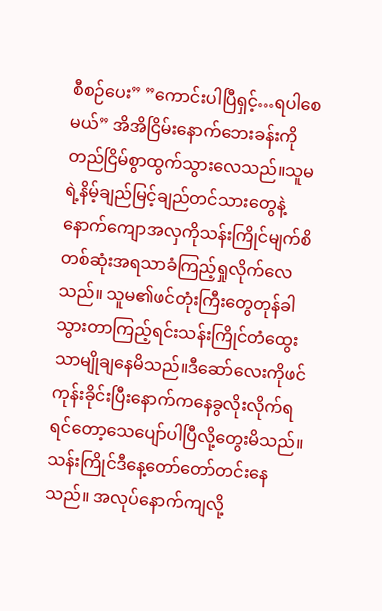စီစဉ်ပေး” ”ကောင်းပါပြီရှင့်…ရပါစေမယ်” အိအိငြိမ်းနောက်ဘေးခန်းကိုတည်ငြိမ်စွာထွက်သွားလေသည်။သူမရဲ့နိမ့်ချည်မြင့်ချည်တင်သားတွေနဲ့နောက်ကျောအလှကိုသန်းကြိုင်မျက်စိတစ်ဆုံးအရသာခံကြည့်ရှုလိုက်လေသည်။ သူမ၏ဖင်တုံးကြီးတွေတုန်ခါသွားတာကြည့်ရင်းသန်းကြိုင်တံထွေးသာမျိုချနေမိသည်။ဒီဆော်လေးကိုဖင်ကုန်းခိုင်းပြီးနောက်ကနေခွလိုးလိုက်ရရင်တော့သေပျော်ပါပြီလို့တွေးမိသည်။ သန်းကြိုင်ဒီနေ့တော်တော်တင်းနေသည်။ အလုပ်နောက်ကျလို့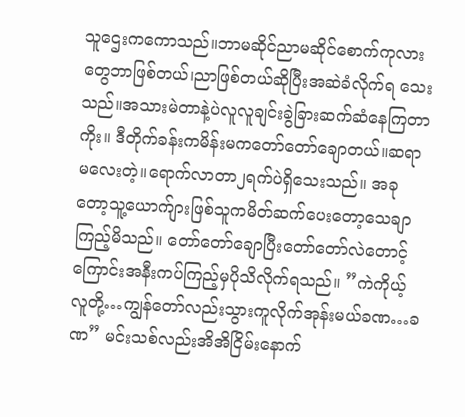သူဌေးကကောသည်။ဘာမဆိုင်ညာမဆိုင်စောက်ကုလားတွေဘာဖြစ်တယ်၊ညာဖြစ်တယ်ဆိုပြီးအဆဲခံလိုက်ရ သေးသည်။အသားမဲတာနဲ့ပဲလူလူချင်းခွဲခြားဆက်ဆံနေကြတာကိုး။ ဒီတိုက်ခန်းကမိန်းမကတော်တော်ချောတယ်။ဆရာမလေးတဲ့။ရောက်လာတာ၂ရက်ပဲရှိသေးသည်။ အခုတော့သူ့ယောက်ျားဖြစ်သူကမိတ်ဆက်ပေးတော့သေချာကြည့်မိသည်။ တော်တော်ချောပြီးတော်တော်လဲတောင့်ကြောင်းအနီးကပ်ကြည့်မှပိုသိလိုက်ရသည်။ ”ကဲကိုယ့်လူတို့…ကျွန်တော်လည်းသွားကူလိုက်အုန်းမယ်ခဏ…ခဏ” မင်းသစ်လည်းအိအိငြိမ်းနောက်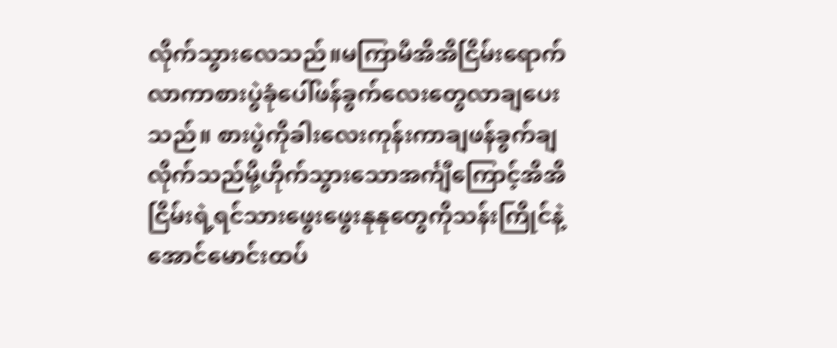လိုက်သွားလေသည်။မကြာမီအိအိငြိမ်းရောက်လာကာစားပွဲခုံပေါ်ဖန်ခွက်လေးတွေလာချပေးသည်။ စားပွဲကိုခါးလေးကုန်းကာချဖန်ခွက်ချလိုက်သည်မို့ဟိုက်သွားသောအင်္ကျီကြောင့်အိအိငြိမ်းရဲ့ရင်သားဖွေးဖွေးနုနုတွေကိုသန်းကြိုင်နဲ့ အောင်မောင်းထပ်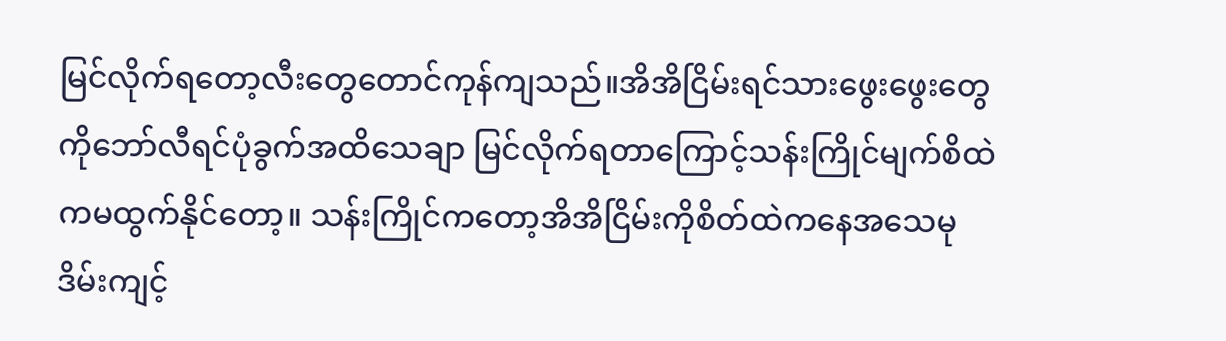မြင်လိုက်ရတော့လီးတွေတောင်ကုန်ကျသည်။အိအိငြိမ်းရင်သားဖွေးဖွေးတွေကိုဘော်လီရင်ပုံခွက်အထိသေချာ မြင်လိုက်ရတာကြောင့်သန်းကြိုင်မျက်စိထဲကမထွက်နိုင်တော့။ သန်းကြိုင်ကတော့အိအိငြိမ်းကိုစိတ်ထဲကနေအသေမုဒိမ်းကျင့်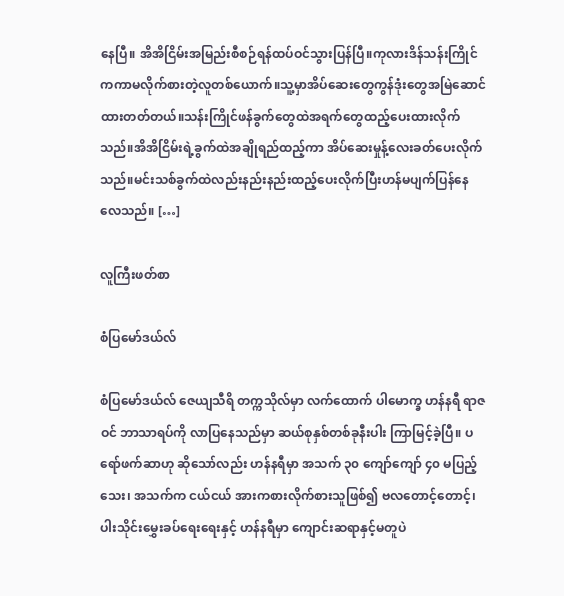နေပြီ။ အိအိငြိမ်းအမြည်းစီစဉ်ရန်ထပ်ဝင်သွားပြန်ပြီ။ကုလားဒိန်သန်းကြိုင်ကကာမလိုက်စားတဲ့လူတစ်ယောက်။သူ့မှာအိပ်ဆေးတွေကွန်ဒုံးတွေအမြဲဆောင်ထားတတ်တယ်။သန်းကြိုင်ဖန်ခွက်တွေထဲအရက်တွေထည့်ပေးထားလိုက်သည်။အိအိငြိမ်းရဲ့ခွက်ထဲအချိုရည်ထည့်ကာ အိပ်ဆေးမှုန့်လေးခတ်ပေးလိုက်သည်။မင်းသစ်ခွက်ထဲလည်းနည်းနည်းထည့်ပေးလိုက်ပြီးဟန်မပျက်ပြန်နေလေသည်။ […]

လူကြီးဖတ်စာ

စံပြမော်ဒယ်လ်

စံပြမော်ဒယ်လ် ဇေယျသီရိ တက္ကသိုလ်မှာ လက်ထောက် ပါမောက္ခ ဟန်နရီ ရာဇဝင် ဘာသာရပ်ကို လာပြနေသည်မှာ ဆယ်စုနှစ်တစ်ခုနီးပါး ကြာမြင့်ခဲ့ပြီ။ ပရော်ဖက်ဆာဟု ဆိုသော်လည်း ဟန်နရီမှာ အသက် ၃၀ ကျော်ကျော် ၄၀ မပြည့်သေး၊ အသက်က ငယ်ငယ် အားကစားလိုက်စားသူဖြစ်၍ ဗလတောင့်တောင့်၊ ပါးသိုင်းမွှေးခပ်ရေးရေးနှင့် ဟန်နရီမှာ ကျောင်းဆရာနှင့်မတူပဲ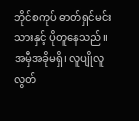ဘိုင်စကုပ် ဓာတ်ရှင်မင်းသားနှင့် ပိုတူနေသည်။ အမှီအခိုမရှိ၊ လူပျိုလူလွတ်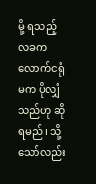မို့ ရသည့်လခက လောက်ငရုံမက ပိုလျှံသည်ဟု ဆိုရမည်၊ သို့သော်လည်း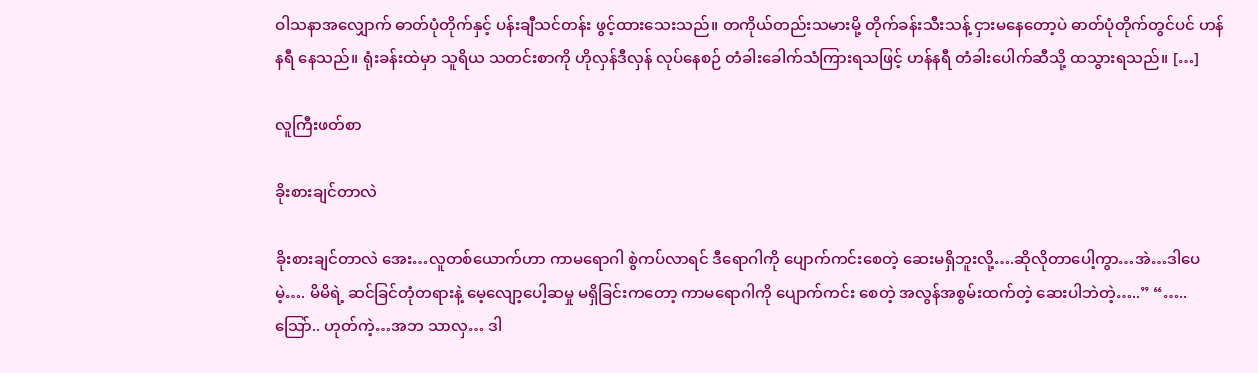ဝါသနာအလျှောက် ဓာတ်ပုံတိုက်နှင့် ပန်းချီသင်တန်း ဖွင့်ထားသေးသည်။ တကိုယ်တည်းသမားမို့ တိုက်ခန်းသီးသန့် ငှားမနေတော့ပဲ ဓာတ်ပုံတိုက်တွင်ပင် ဟန်နရီ နေသည်။ ရုံးခန်းထဲမှာ သူရိယ သတင်းစာကို ဟိုလှန်ဒီလှန် လုပ်နေစဉ် တံခါးခေါက်သံကြားရသဖြင့် ဟန်နရီ တံခါးပေါက်ဆီသို့ ထသွားရသည်။ […]

လူကြီးဖတ်စာ

ခိုးစားချင်တာလဲ

ခိုးစားချင်တာလဲ အေး…လူတစ်ယောက်ဟာ ကာမရောဂါ စွဲကပ်လာရင် ဒီရောဂါကို ပျောက်ကင်းစေတဲ့ ဆေးမရှိဘူးလို့….ဆိုလိုတာပေါ့ကွာ…အဲ…ဒါပေမဲ့…. မိမိရဲ့ ဆင်ခြင်တုံတရားနဲ့ မေ့လျော့ပေါ့ဆမှု မရှိခြင်းကတော့ ကာမရောဂါကို ပျောက်ကင်း စေတဲ့ အလွန်အစွမ်းထက်တဲ့ ဆေးပါဘဲတဲ့…..” “…..သြော်.. ဟုတ်ကဲ့…အဘ သာလှ… ဒါ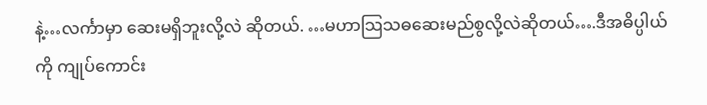နဲ့…လင်္ကာမှာ ဆေးမရှိဘူးလို့လဲ ဆိုတယ်. …မဟာသြသဓဆေးမည်စွလို့လဲဆိုတယ်….ဒီအဓိပ္ပါယ်ကို ကျုပ်ကောင်း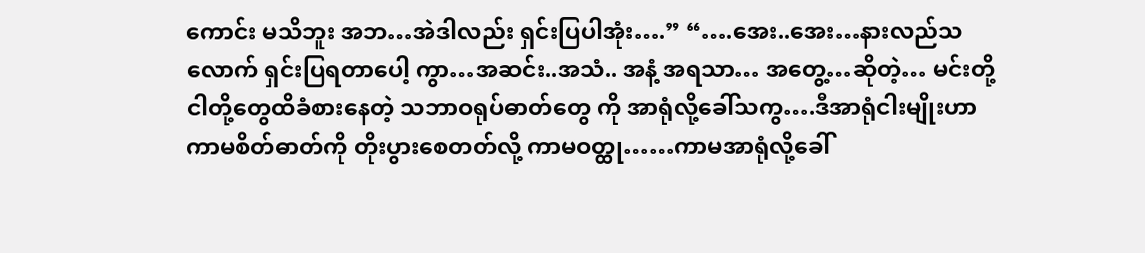ကောင်း မသိဘူး အဘ…အဲဒါလည်း ရှင်းပြပါအုံး….” “….အေး..အေး…နားလည်သလောက် ရှင်းပြရတာပေါ့ ကွာ…အဆင်း..အသံ.. အနံ့ အရသာ… အတွေ့…ဆိုတဲ့… မင်းတို့ငါတို့တွေထိခံစားနေတဲ့ သဘာဝရုပ်ဓာတ်တွေ ကို အာရုံလို့ခေါ်သကွ….ဒီအာရုံငါးမျိုးဟာ ကာမစိတ်ဓာတ်ကို တိုးပွားစေတတ်လို့ ကာမဝတ္ထု……ကာမအာရုံလို့ခေါ်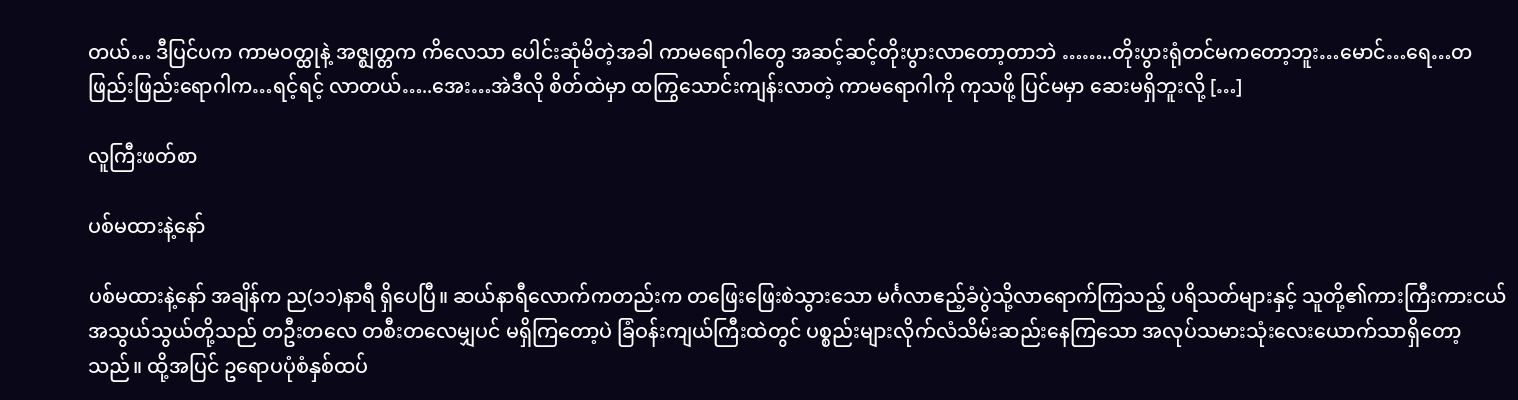တယ်… ဒီပြင်ပက ကာမဝတ္ထုနဲ့ အဇ္ဈတ္တက ကိလေသာ ပေါင်းဆုံမိတဲ့အခါ ကာမရောဂါတွေ အဆင့်ဆင့်တိုးပွားလာတော့တာဘဲ ……..တိုးပွားရုံတင်မကတော့ဘူး…မောင်…ရေ…တဖြည်းဖြည်းရောဂါက…ရင့်ရင့် လာတယ်…..အေး…အဲဒီလို စိတ်ထဲမှာ ထကြွသောင်းကျန်းလာတဲ့ ကာမရောဂါကို ကုသဖို့ ပြင်မမှာ ဆေးမရှိဘူးလို့ […]

လူကြီးဖတ်စာ

ပစ်မထားနဲ့နော်

ပစ်မထားနဲ့နော် အချိန်က ည(၁၁)နာရီ ရှိပေပြီ။ ဆယ်နာရီလောက်ကတည်းက တဖြေးဖြေးစဲသွားသော မင်္ဂလာဧည့်ခံပွဲသို့လာရောက်ကြသည့် ပရိသတ်များနှင့် သူတို့၏ကားကြီးကားငယ် အသွယ်သွယ်တို့သည် တဦးတလေ တစီးတလေမျှပင် မရှိကြတော့ပဲ ခြံဝန်းကျယ်ကြီးထဲတွင် ပစ္စည်းများလိုက်လံသိမ်းဆည်းနေကြသော အလုပ်သမားသုံးလေးယောက်သာရှိတော့သည်။ ထို့အပြင် ဥရောပပုံစံနှစ်ထပ်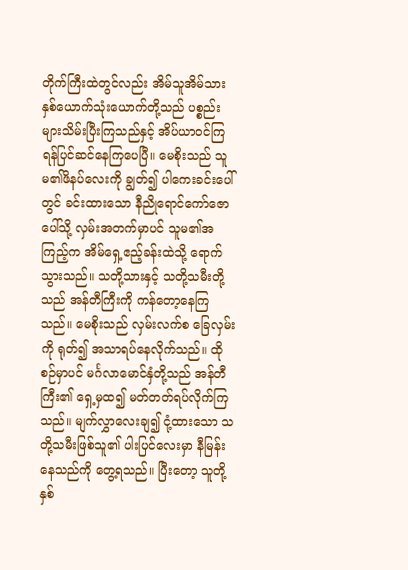တိုက်ကြီးထဲတွင်လည်း အိမ်သူအိမ်သားနှစ်ယောက်သုံးယောက်တို့သည် ပစ္စည်းများသိမ်းပြီးကြသည်နှင့် အိပ်ယာဝင်ကြရန်ပြင်ဆင်နေကြပေပြီ။ မေစိုးသည် သူမ၏ဖိနပ်လေးကို ချွတ်၍ ပါကေးခင်းပေါ်တွင် ခင်းထားသော နီညိုရောင်ကော်ဇောပေါ်သို့ လှမ်းအတက်မှာပင် သူမ၏အကြည့်က အိမ်ရှေ့ဧည့်ခန်းထဲသို့ ရောက်သွားသည်။ သတို့သားနှင့် သတို့သမီးတို့သည် အန်တီကြီးကို ကန်တော့နေကြသည်။ မေစိုးသည် လှမ်းလက်စ ခြေလှမ်းကို ရုတ်၍ အသာရပ်နေလိုက်သည်။ ထိုစဉ်မှာပင် မင်္ဂလာမောင်နှံတို့သည် အန်တီကြီး၏ ရှေ့မှထ၍ မတ်တတ်ရပ်လိုက်ကြသည်။ မျက်လွှာလေးချ၍ ငုံ့ထားသော သတို့သမီးဖြစ်သူ၏ ပါးပြင်လေးမှာ နီမြန်းနေသည်ကို တွေ့ရသည်။ ပြီးတော့ သူတို့နှစ်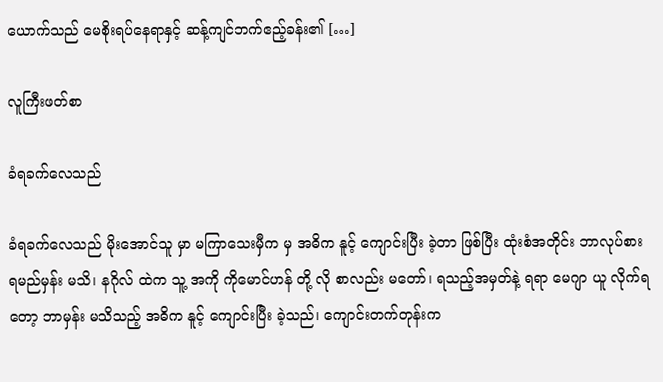ယောက်သည် မေစိုးရပ်နေရာနှင့် ဆန့်ကျင်ဘက်ဧည့်ခန်း၏ […]

လူကြီးဖတ်စာ

ခံရခက်လေသည်

ခံရခက်လေသည် မိုးအောင်သူ မှာ မကြာသေးမှီက မှ အဓိက နူင့် ကျောင်းပြီး ခဲ့တာ ဖြစ်ပြီး ထုံးစံအတိုင်း ဘာလုပ်စားရမည်မှန်း မသိ၊ နဂိုလ် ထဲက သူ့ အကို ကိုမောင်ဟန် တို့ လို စာလည်း မတော်၊ ရသည့်အမှတ်နဲ့ ရရာ မေဂျာ ယူ လိုက်ရတော့ ဘာမှန်း မသိသည့် အဓိက နူင့် ကျောင်းပြီး ခဲ့သည်၊ ကျောင်းတက်တုန်းက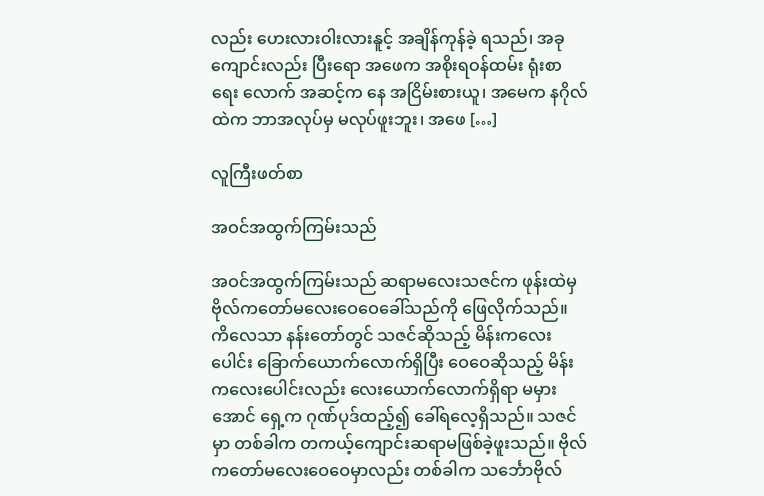လည်း ဟေးလားဝါးလားနူင့် အချိန်ကုန်ခဲ့ ရသည်၊ အခု ကျောင်းလည်း ပြီးရော အဖေက အစိုးရဝန်ထမ်း ရုံးစာရေး လောက် အဆင့်က နေ အငြိမ်းစားယူ၊ အမေက နဂိုလ်ထဲက ဘာအလုပ်မှ မလုပ်ဖူးဘူး၊ အဖေ […]

လူကြီးဖတ်စာ

အဝင်အထွက်ကြမ်းသည်

အဝင်အထွက်ကြမ်းသည် ဆရာမလေးသဇင်က ဖုန်းထဲမှ ဗိုလ်ကတော်မလေးဝေဝေခေါ်သည်ကို ဖြေလိုက်သည်။ ကိလေသာ နန်းတော်တွင် သဇင်ဆိုသည့် မိန်းကလေးပေါင်း ခြောက်ယောက်လောက်ရှိပြီး ဝေဝေဆိုသည့် မိန်းကလေးပေါင်းလည်း လေးယောက်လောက်ရှိရာ မမှားအောင် ရှေ့က ဂုဏ်ပုဒ်ထည့်၍ ခေါ်ရလေ့ရှိသည်။ သဇင်မှာ တစ်ခါက တကယ့်ကျောင်းဆရာမဖြစ်ခဲ့ဖူးသည်။ ဗိုလ်ကတော်မလေးဝေဝေမှာလည်း တစ်ခါက သင်္ဘောဗိုလ်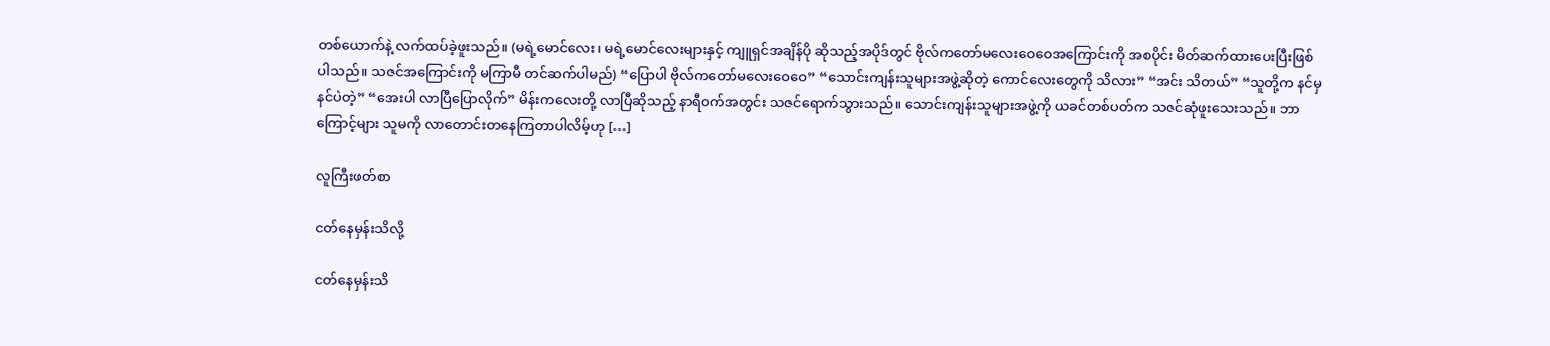တစ်ယောက်နဲ့ လက်ထပ်ခဲ့ဖူးသည်။ (မရဲ့မောင်လေး၊ မရဲ့မောင်လေးများနှင့် ကျူရှင်အချိန်ပို ဆိုသည့်အပိုဒ်တွင် ဗိုလ်ကတော်မလေးဝေဝေအကြောင်းကို အစပိုင်း မိတ်ဆက်ထားပေးပြီးဖြစ်ပါသည်။ သဇင်အကြောင်းကို မကြာမီ တင်ဆက်ပါမည်) “ပြောပါ ဗိုလ်ကတော်မလေးဝေဝေ” “သောင်းကျန်းသူများအဖွဲ့ဆိုတဲ့ ကောင်လေးတွေကို သိလား” “အင်း သိတယ်” “သူတို့က နင်မှနင်ပဲတဲ့” “အေးပါ လာပြီပြောလိုက်” မိန်းကလေးတို့ လာပြီဆိုသည့် နာရီဝက်အတွင်း သဇင်ရောက်သွားသည်။ သောင်းကျန်းသူများအဖွဲ့ကို ယခင်တစ်ပတ်က သဇင်ဆုံဖူးသေးသည်။ ဘာကြောင့်များ သူမကို လာတောင်းတနေကြတာပါလိမ့်ဟု […]

လူကြီးဖတ်စာ

ငတ်နေမှန်းသိလို့

ငတ်နေမှန်းသိ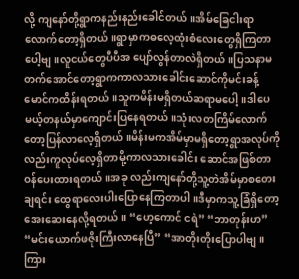လို့ ကျနော်တို့ရွာကနည်းနည်းခေါင်တယ်။အိမ်ခြေငါးရာလောက်တော့ရှိတယ်။ရွာမှာကဓလေ့ထုံးစံလေးတွေရှိကြတာပေါ့ဗျ။လူငယ်တွေပီပီအ ပျော်လွန်တာလဲရှိတယ်။ပြသနာမတက်အောင်တော့ရွာကကာလသားခေါင်းဆောင်ကိုမင်းခန့်မောင်ကထိန်းရတယ်။သူကမိန်းမရှိတယ်ဆရာမပေါ့။ဒါပေမယ့်တနယ်မှာကျောင်းပြနေရတယ်။သုံးလတကြိမ်လောက်တော့ပြန်လာလေ့ရှိတယ်။မိန်းမကအိမ်မှာမရှိတော့ရွာအလုပ်ကိုလည်းကူလုပ်လေ့ရှိတာမို့ကာလသားခေါင်း ဆောင်အဖြစ်တာဝန်ပေးထားရတယ်။အခု လည်းကျနော်တို့သူ့တဲအိမ်မှာစတေးချရင်း ထွေရာလေးပါးပြောနေကြတာပါ။ဒီမှာကသူ့ခြံရှိတော့အေးဆေးနေလို့ရတယ်။ “ဟေ့ကောင် ငရဲ” “ဘာတုန်းဟ” “မင်းယောက်ဖဇိုးကြီးလာနေပြီ” “အာတိုးတိုးပြောပါဗျ။ကြား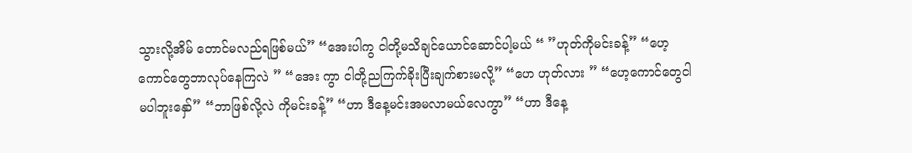သွားလို့အိမ် တောင်မလည်ရဖြစ်မယ်” “အေးပါကွ ငါတို့မသိချင်ယောင်ဆောင်ပါ့မယ် “ ”ဟုတ်ကိုမင်းခန့်” “ဟေ့ကောင်တွေဘာလုပ်နေကြလဲ ” “အေး ကွာ ငါတို့ညကြက်ခိုးပြီးချက်စားမလို့” “ဟေ ဟုတ်လား ” “ဟေ့ကောင်တွေငါမပါဘူးနှော်” “ဘာဖြစ်လို့လဲ ကိုမင်းခန့်” “ဟာ ဒီနေ့မင်းအမလာမယ်လေကွာ” “ဟာ ဒီနေ့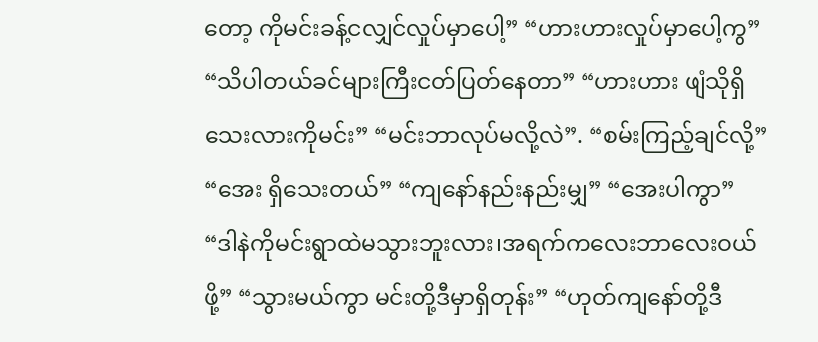တော့ ကိုမင်းခန့်ငလျှင်လှုပ်မှာပေါ့” “ဟားဟားလှုပ်မှာပေါ့ကွ” “သိပါတယ်ခင်များကြီးငတ်ပြတ်နေတာ” “ဟားဟား ဖျံသိုရှိသေးလားကိုမင်း” “မင်းဘာလုပ်မလို့လဲ”. “စမ်းကြည့်ချင်လို့” “အေး ရှိသေးတယ်” “ကျနော်နည်းနည်းမျှ” “အေးပါကွာ” “ဒါနဲကိုမင်းရွာထဲမသွားဘူးလား၊အရက်ကလေးဘာလေးဝယ်ဖို့” “သွားမယ်ကွာ မင်းတို့ဒီမှာရှိတုန်း” “ဟုတ်ကျနော်တို့ဒီ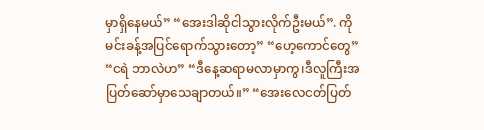မှာရှိနေမယ်” “အေးဒါဆိုငါသွားလိုက်ဦးမယ်”. ကိုမင်းခန့်အပြင်ရောက်သွားတော့” “ဟေ့ကောင်တွေ” “ငရဲ ဘာလဲဟ” “ဒီနေ့ဆရာမလာမှာကွ၊ဒီလူကြီးအပြတ်ဆော်မှာသေချာတယ်။” “အေးလေငတ်ပြတ်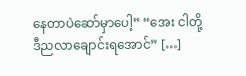နေတာပဲဆော်မှာပေါ့” “အေး ငါတို့ဒီညလာချောင်းရအောင်” […]